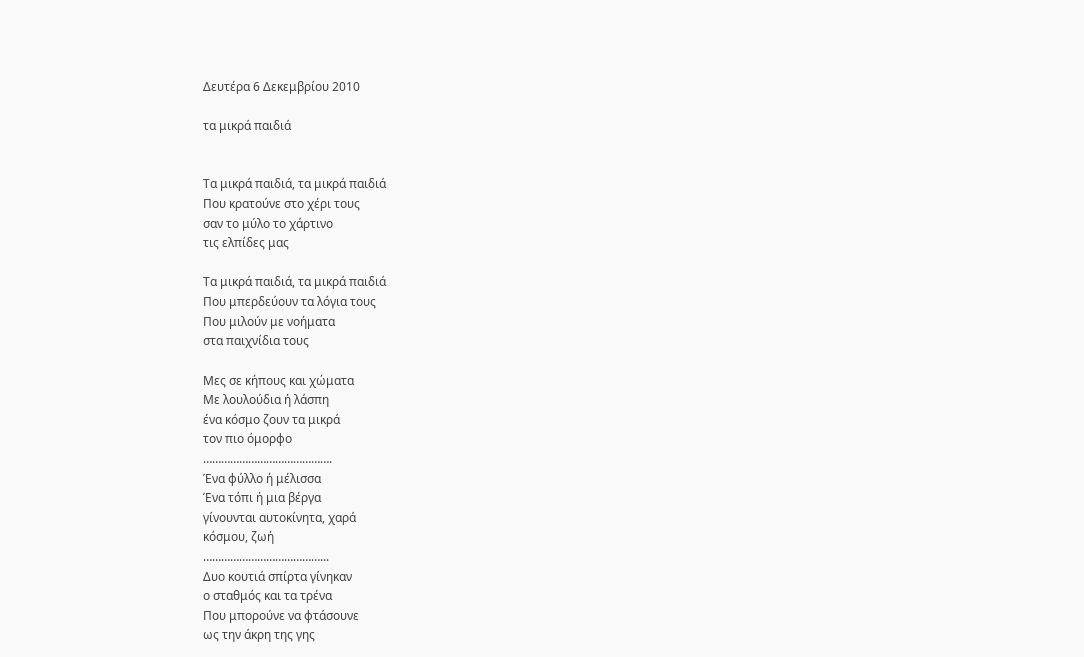Δευτέρα 6 Δεκεμβρίου 2010

τα μικρά παιδιά


Τα μικρά παιδιά, τα μικρά παιδιά
Που κρατούνε στο χέρι τους
σαν το μύλο το χάρτινο
τις ελπίδες μας

Τα μικρά παιδιά, τα μικρά παιδιά
Που μπερδεύουν τα λόγια τους
Που μιλούν με νοήματα
στα παιχνίδια τους

Μες σε κήπους και χώματα
Με λουλούδια ή λάσπη
ένα κόσμο ζουν τα μικρά
τον πιο όμορφο
…………………………………….
Ένα φύλλο ή μέλισσα
Ένα τόπι ή μια βέργα
γίνουνται αυτοκίνητα, χαρά
κόσμου, ζωή
…………………………………...
Δυο κουτιά σπίρτα γίνηκαν
ο σταθμός και τα τρένα
Που μπορούνε να φτάσουνε
ως την άκρη της γης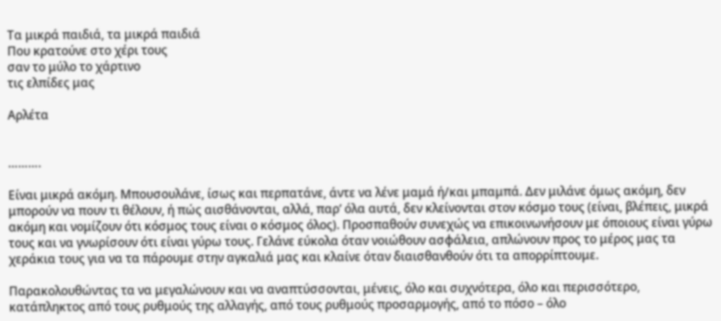Τα μικρά παιδιά, τα μικρά παιδιά
Που κρατούνε στο χέρι τους
σαν το μύλο το χάρτινο
τις ελπίδες μας

Αρλέτα


……….

Είναι μικρά ακόμη. Μπουσουλάνε, ίσως και περπατάνε, άντε να λένε μαμά ή/και μπαμπά. Δεν μιλάνε όμως ακόμη, δεν μπορούν να πουν τι θέλουν, ή πώς αισθάνονται, αλλά, παρ’ όλα αυτά, δεν κλείνονται στον κόσμο τους (είναι, βλέπεις, μικρά ακόμη και νομίζουν ότι κόσμος τους είναι ο κόσμος όλος). Προσπαθούν συνεχώς να επικοινωνήσουν με όποιους είναι γύρω τους και να γνωρίσουν ότι είναι γύρω τους. Γελάνε εύκολα όταν νοιώθουν ασφάλεια, απλώνουν προς το μέρος μας τα χεράκια τους για να τα πάρουμε στην αγκαλιά μας και κλαίνε όταν διαισθανθούν ότι τα απορρίπτουμε.

Παρακολουθώντας τα να μεγαλώνουν και να αναπτύσσονται, μένεις, όλο και συχνότερα, όλο και περισσότερο, κατάπληκτος από τους ρυθμούς της αλλαγής, από τους ρυθμούς προσαρμογής, από το πόσο – όλο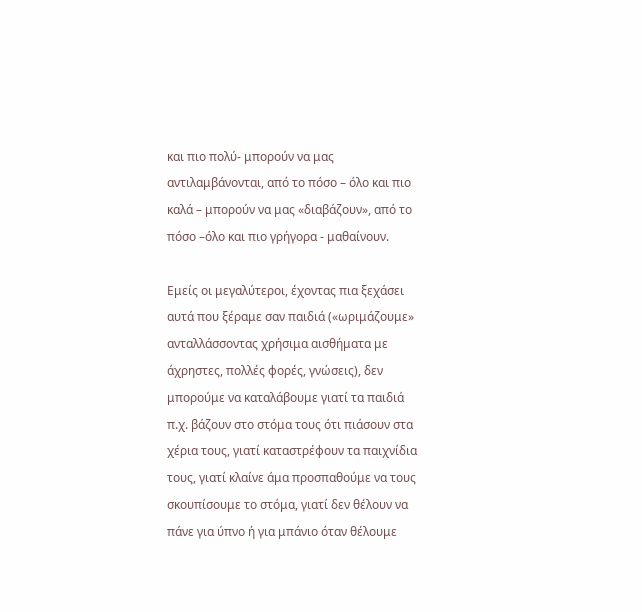και πιο πολύ- μπορούν να μας αντιλαμβάνονται, από το πόσο – όλο και πιο καλά – μπορούν να μας «διαβάζουν», από το πόσο –όλο και πιο γρήγορα - μαθαίνουν.

Εμείς οι μεγαλύτεροι, έχοντας πια ξεχάσει αυτά που ξέραμε σαν παιδιά («ωριμάζουμε» ανταλλάσσοντας χρήσιμα αισθήματα με άχρηστες, πολλές φορές, γνώσεις), δεν μπορούμε να καταλάβουμε γιατί τα παιδιά π.χ. βάζουν στο στόμα τους ότι πιάσουν στα χέρια τους, γιατί καταστρέφουν τα παιχνίδια τους, γιατί κλαίνε άμα προσπαθούμε να τους σκουπίσουμε το στόμα, γιατί δεν θέλουν να πάνε για ύπνο ή για μπάνιο όταν θέλουμε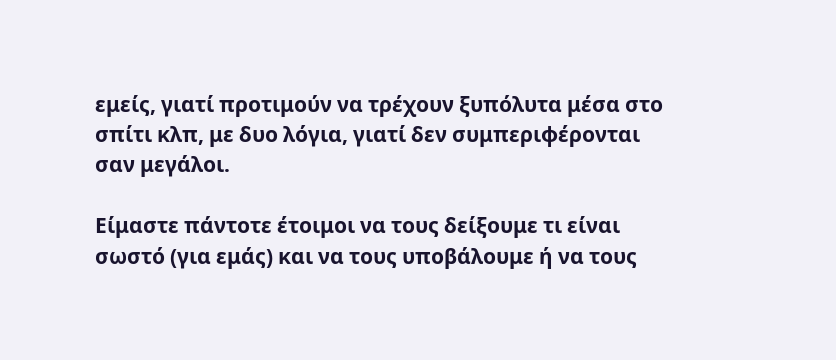εμείς, γιατί προτιμούν να τρέχουν ξυπόλυτα μέσα στο σπίτι κλπ, με δυο λόγια, γιατί δεν συμπεριφέρονται σαν μεγάλοι.

Είμαστε πάντοτε έτοιμοι να τους δείξουμε τι είναι σωστό (για εμάς) και να τους υποβάλουμε ή να τους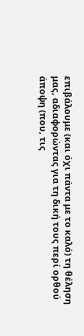επιβάλουμε (και όχι πάντα με το καλό) τη θέληση μας, αδιαφορώντας για τη δική τους περί ορθού άποψη (που, τις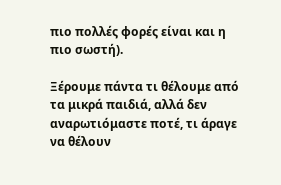πιο πολλές φορές είναι και η πιο σωστή).

Ξέρουμε πάντα τι θέλουμε από τα μικρά παιδιά, αλλά δεν αναρωτιόμαστε ποτέ, τι άραγε να θέλουν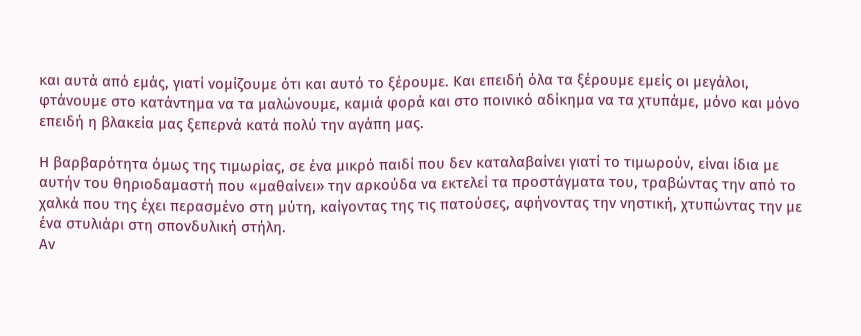και αυτά από εμάς, γιατί νομίζουμε ότι και αυτό το ξέρουμε. Και επειδή όλα τα ξέρουμε εμείς οι μεγάλοι, φτάνουμε στο κατάντημα να τα μαλώνουμε, καμιά φορά και στο ποινικό αδίκημα να τα χτυπάμε, μόνο και μόνο επειδή η βλακεία μας ξεπερνά κατά πολύ την αγάπη μας.

Η βαρβαρότητα όμως της τιμωρίας, σε ένα μικρό παιδί που δεν καταλαβαίνει γιατί το τιμωρούν, είναι ίδια με αυτήν του θηριοδαμαστή που «μαθαίνει» την αρκούδα να εκτελεί τα προστάγματα του, τραβώντας την από το χαλκά που της έχει περασμένο στη μύτη, καίγοντας της τις πατούσες, αφήνοντας την νηστική, χτυπώντας την με ένα στυλιάρι στη σπονδυλική στήλη.
Αν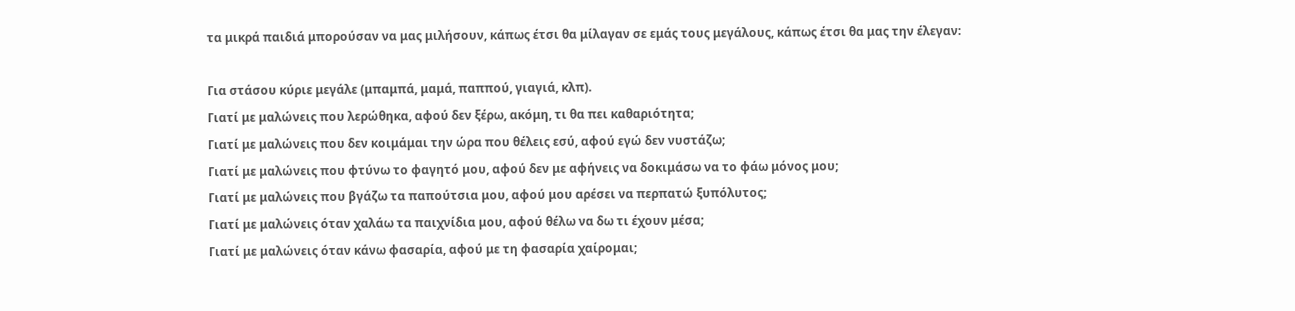τα μικρά παιδιά μπορούσαν να μας μιλήσουν, κάπως έτσι θα μίλαγαν σε εμάς τους μεγάλους, κάπως έτσι θα μας την έλεγαν:

Για στάσου κύριε μεγάλε (μπαμπά, μαμά, παππού, γιαγιά, κλπ).
Γιατί με μαλώνεις που λερώθηκα, αφού δεν ξέρω, ακόμη, τι θα πει καθαριότητα;
Γιατί με μαλώνεις που δεν κοιμάμαι την ώρα που θέλεις εσύ, αφού εγώ δεν νυστάζω;
Γιατί με μαλώνεις που φτύνω το φαγητό μου, αφού δεν με αφήνεις να δοκιμάσω να το φάω μόνος μου;
Γιατί με μαλώνεις που βγάζω τα παπούτσια μου, αφού μου αρέσει να περπατώ ξυπόλυτος;
Γιατί με μαλώνεις όταν χαλάω τα παιχνίδια μου, αφού θέλω να δω τι έχουν μέσα;
Γιατί με μαλώνεις όταν κάνω φασαρία, αφού με τη φασαρία χαίρομαι;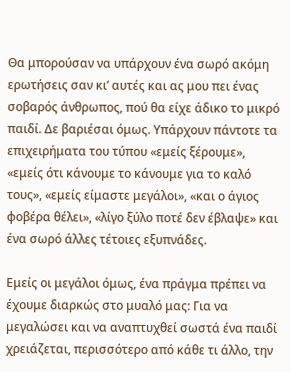Θα μπορούσαν να υπάρχουν ένα σωρό ακόμη ερωτήσεις σαν κι’ αυτές και ας μου πει ένας σοβαρός άνθρωπος, πού θα είχε άδικο το μικρό παιδί. Δε βαριέσαι όμως. Υπάρχουν πάντοτε τα επιχειρήματα του τύπου «εμείς ξέρουμε», «εμείς ότι κάνουμε το κάνουμε για το καλό τους», «εμείς είμαστε μεγάλοι», «και ο άγιος φοβέρα θέλει», «λίγο ξύλο ποτέ δεν έβλαψε» και ένα σωρό άλλες τέτοιες εξυπνάδες.

Εμείς οι μεγάλοι όμως, ένα πράγμα πρέπει να έχουμε διαρκώς στο μυαλό μας: Για να μεγαλώσει και να αναπτυχθεί σωστά ένα παιδί χρειάζεται, περισσότερο από κάθε τι άλλο, την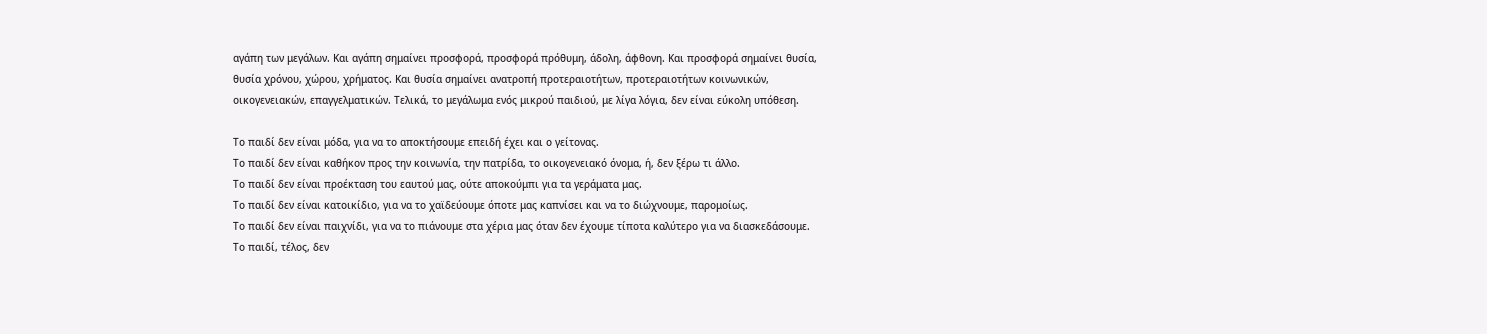αγάπη των μεγάλων. Και αγάπη σημαίνει προσφορά, προσφορά πρόθυμη, άδολη, άφθονη. Και προσφορά σημαίνει θυσία, θυσία χρόνου, χώρου, χρήματος. Και θυσία σημαίνει ανατροπή προτεραιοτήτων, προτεραιοτήτων κοινωνικών, οικογενειακών, επαγγελματικών. Τελικά, το μεγάλωμα ενός μικρού παιδιού, με λίγα λόγια, δεν είναι εύκολη υπόθεση.

Το παιδί δεν είναι μόδα, για να το αποκτήσουμε επειδή έχει και ο γείτονας.
Το παιδί δεν είναι καθήκον προς την κοινωνία, την πατρίδα, το οικογενειακό όνομα, ή, δεν ξέρω τι άλλο.
Το παιδί δεν είναι προέκταση του εαυτού μας, ούτε αποκούμπι για τα γεράματα μας.
Το παιδί δεν είναι κατοικίδιο, για να το χαϊδεύουμε όποτε μας καπνίσει και να το διώχνουμε, παρομοίως.
Το παιδί δεν είναι παιχνίδι, για να το πιάνουμε στα χέρια μας όταν δεν έχουμε τίποτα καλύτερο για να διασκεδάσουμε.
Το παιδί, τέλος, δεν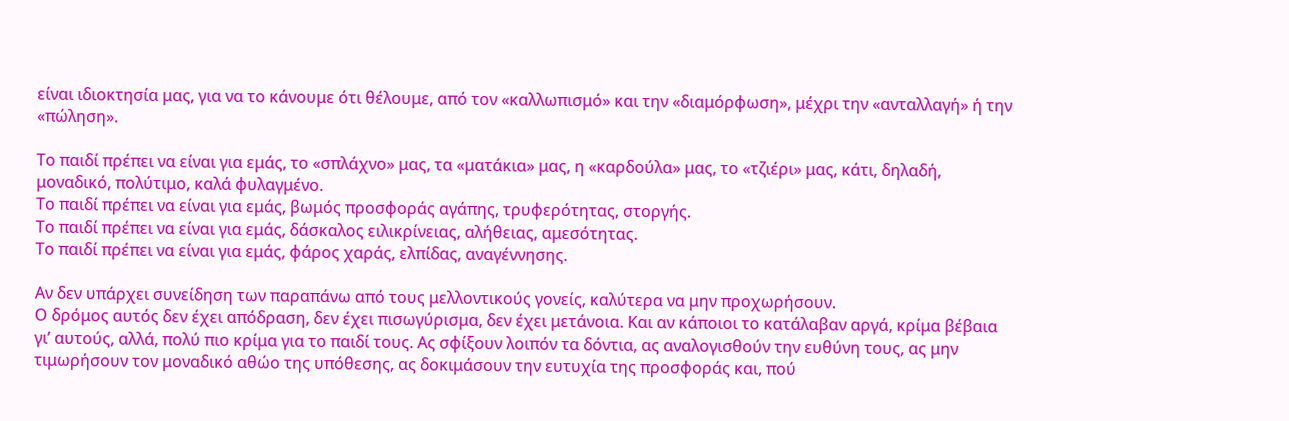είναι ιδιοκτησία μας, για να το κάνουμε ότι θέλουμε, από τον «καλλωπισμό» και την «διαμόρφωση», μέχρι την «ανταλλαγή» ή την «πώληση».

Το παιδί πρέπει να είναι για εμάς, το «σπλάχνο» μας, τα «ματάκια» μας, η «καρδούλα» μας, το «τζιέρι» μας, κάτι, δηλαδή, μοναδικό, πολύτιμο, καλά φυλαγμένο.
Το παιδί πρέπει να είναι για εμάς, βωμός προσφοράς αγάπης, τρυφερότητας, στοργής.
Το παιδί πρέπει να είναι για εμάς, δάσκαλος ειλικρίνειας, αλήθειας, αμεσότητας.
Το παιδί πρέπει να είναι για εμάς, φάρος χαράς, ελπίδας, αναγέννησης.

Αν δεν υπάρχει συνείδηση των παραπάνω από τους μελλοντικούς γονείς, καλύτερα να μην προχωρήσουν.
Ο δρόμος αυτός δεν έχει απόδραση, δεν έχει πισωγύρισμα, δεν έχει μετάνοια. Και αν κάποιοι το κατάλαβαν αργά, κρίμα βέβαια γι’ αυτούς, αλλά, πολύ πιο κρίμα για το παιδί τους. Ας σφίξουν λοιπόν τα δόντια, ας αναλογισθούν την ευθύνη τους, ας μην τιμωρήσουν τον μοναδικό αθώο της υπόθεσης, ας δοκιμάσουν την ευτυχία της προσφοράς και, πού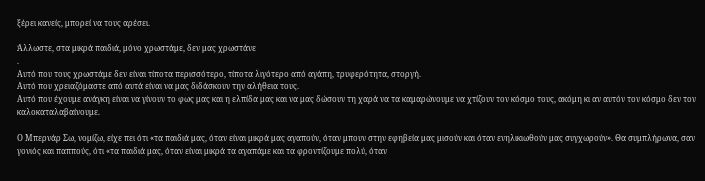ξέρει κανείς, μπορεί να τους αρέσει.

Άλλωστε, στα μικρά παιδιά, μόνο χρωστάμε, δεν μας χρωστάνε
.
Αυτό που τους χρωστάμε δεν είναι τίποτα περισσότερο, τίποτα λιγότερο από αγάπη, τρυφερότητα, στοργή.
Αυτό που χρειαζόμαστε από αυτά είναι να μας διδάσκουν την αλήθεια τους.
Αυτό που έχουμε ανάγκη είναι να γίνουν το φως μας και η ελπίδα μας και να μας δώσουν τη χαρά να τα καμαρώνουμε να χτίζουν τον κόσμο τους, ακόμη κι αν αυτόν τον κόσμο δεν τον καλοκαταλαβαίνουμε.

Ο Μπερνάρ Σω, νομίζω, είχε πει ότι «τα παιδιά μας, όταν είναι μικρά μας αγαπούν, όταν μπουν στην εφηβεία μας μισούν και όταν ενηλικιωθούν μας συγχωρούν». Θα συμπλήρωνα, σαν γονιός και παππούς, ότι «τα παιδιά μας, όταν είναι μικρά τα αγαπάμε και τα φροντίζουμε πολύ, όταν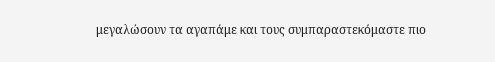μεγαλώσουν τα αγαπάμε και τους συμπαραστεκόμαστε πιο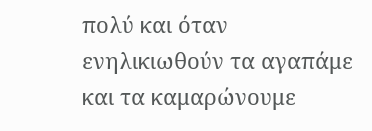πολύ και όταν ενηλικιωθούν τα αγαπάμε και τα καμαρώνουμε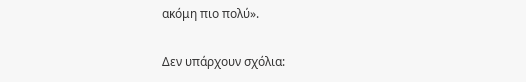ακόμη πιο πολύ».

Δεν υπάρχουν σχόλια: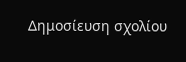Δημοσίευση σχολίου